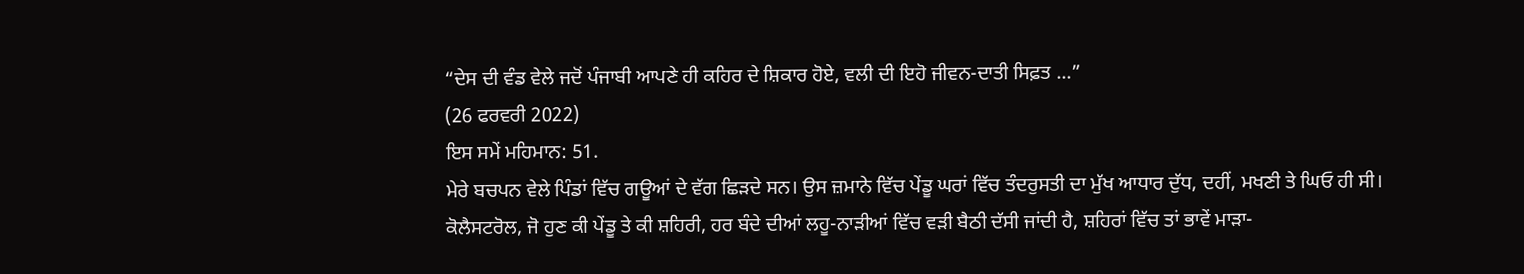“ਦੇਸ ਦੀ ਵੰਡ ਵੇਲੇ ਜਦੋਂ ਪੰਜਾਬੀ ਆਪਣੇ ਹੀ ਕਹਿਰ ਦੇ ਸ਼ਿਕਾਰ ਹੋਏ, ਵਲੀ ਦੀ ਇਹੋ ਜੀਵਨ-ਦਾਤੀ ਸਿਫ਼ਤ ...”
(26 ਫਰਵਰੀ 2022)
ਇਸ ਸਮੇਂ ਮਹਿਮਾਨ: 51.
ਮੇਰੇ ਬਚਪਨ ਵੇਲੇ ਪਿੰਡਾਂ ਵਿੱਚ ਗਊਆਂ ਦੇ ਵੱਗ ਛਿੜਦੇ ਸਨ। ਉਸ ਜ਼ਮਾਨੇ ਵਿੱਚ ਪੇਂਡੂ ਘਰਾਂ ਵਿੱਚ ਤੰਦਰੁਸਤੀ ਦਾ ਮੁੱਖ ਆਧਾਰ ਦੁੱਧ, ਦਹੀਂ, ਮਖਣੀ ਤੇ ਘਿਓ ਹੀ ਸੀ। ਕੋਲੈਸਟਰੋਲ, ਜੋ ਹੁਣ ਕੀ ਪੇਂਡੂ ਤੇ ਕੀ ਸ਼ਹਿਰੀ, ਹਰ ਬੰਦੇ ਦੀਆਂ ਲਹੂ-ਨਾੜੀਆਂ ਵਿੱਚ ਵੜੀ ਬੈਠੀ ਦੱਸੀ ਜਾਂਦੀ ਹੈ, ਸ਼ਹਿਰਾਂ ਵਿੱਚ ਤਾਂ ਭਾਵੇਂ ਮਾੜਾ-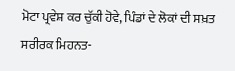ਮੋਟਾ ਪ੍ਰਵੇਸ਼ ਕਰ ਚੁੱਕੀ ਹੋਵੇ, ਪਿੰਡਾਂ ਦੇ ਲੋਕਾਂ ਦੀ ਸਖ਼ਤ ਸਰੀਰਕ ਮਿਹਨਤ-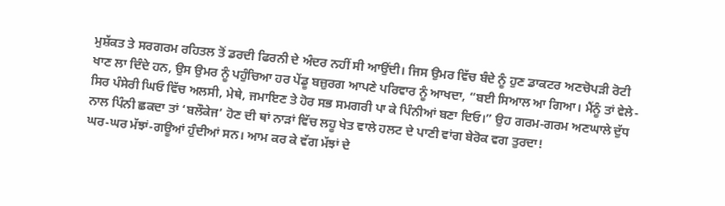ਮੁਸ਼ੱਕਤ ਤੇ ਸਰਗਰਮ ਰਹਿਤਲ ਤੋਂ ਡਰਦੀ ਫਿਰਨੀ ਦੇ ਅੰਦਰ ਨਹੀਂ ਸੀ ਆਉਂਦੀ। ਜਿਸ ਉਮਰ ਵਿੱਚ ਬੰਦੇ ਨੂੰ ਹੁਣ ਡਾਕਟਰ ਅਣਚੋਪੜੀ ਰੋਟੀ ਖਾਣ ਲਾ ਦਿੰਦੇ ਹਨ, ਉਸ ਉਮਰ ਨੂੰ ਪਹੁੰਚਿਆ ਹਰ ਪੇਂਡੂ ਬਜ਼ੁਰਗ ਆਪਣੇ ਪਰਿਵਾਰ ਨੂੰ ਆਖਦਾ, “ਬਈ ਸਿਆਲ ਆ ਗਿਆ। ਮੈਂਨੂੰ ਤਾਂ ਵੇਲੇ-ਸਿਰ ਪੰਸੇਰੀ ਘਿਓ ਵਿੱਚ ਅਲਸੀ, ਮੇਥੇ, ਜਮਾਇਣ ਤੇ ਹੋਰ ਸਭ ਸਮਗਰੀ ਪਾ ਕੇ ਪਿੰਨੀਆਂ ਬਣਾ ਦਿਓ।” ਉਹ ਗਰਮ-ਗਰਮ ਅਣਘਾਲੇ ਦੁੱਧ ਨਾਲ ਪਿੰਨੀ ਛਕਦਾ ਤਾਂ ‘ਬਲੌਕੇਜ’ ਹੋਣ ਦੀ ਥਾਂ ਨਾੜਾਂ ਵਿੱਚ ਲਹੂ ਖੇਤ ਵਾਲੇ ਹਲਟ ਦੇ ਪਾਣੀ ਵਾਂਗ ਬੇਰੋਕ ਵਗ ਤੁਰਦਾ!
ਘਰ-ਘਰ ਮੱਝਾਂ-ਗਊਆਂ ਹੁੰਦੀਆਂ ਸਨ। ਆਮ ਕਰ ਕੇ ਵੱਗ ਮੱਝਾਂ ਦੇ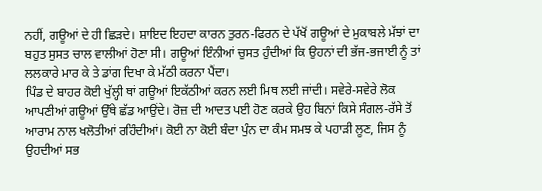ਨਹੀਂ, ਗਊਆਂ ਦੇ ਹੀ ਛਿੜਦੇ। ਸ਼ਾਇਦ ਇਹਦਾ ਕਾਰਨ ਤੁਰਨ-ਫਿਰਨ ਦੇ ਪੱਖੋਂ ਗਊਆਂ ਦੇ ਮੁਕਾਬਲੇ ਮੱਝਾਂ ਦਾ ਬਹੁਤ ਸੁਸਤ ਚਾਲ ਵਾਲੀਆਂ ਹੋਣਾ ਸੀ। ਗਊਆਂ ਇੰਨੀਆਂ ਚੁਸਤ ਹੁੰਦੀਆਂ ਕਿ ਉਹਨਾਂ ਦੀ ਭੱਜ-ਭਜਾਈ ਨੂੰ ਤਾਂ ਲਲਕਾਰੇ ਮਾਰ ਕੇ ਤੇ ਡਾਂਗ ਦਿਖਾ ਕੇ ਮੱਠੀ ਕਰਨਾ ਪੈਂਦਾ।
ਪਿੰਡ ਦੇ ਬਾਹਰ ਕੋਈ ਖੁੱਲ੍ਹੀ ਥਾਂ ਗਊਆਂ ਇਕੱਠੀਆਂ ਕਰਨ ਲਈ ਮਿਥ ਲਈ ਜਾਂਦੀ। ਸਵੇਰੇ-ਸਵੇਰੇ ਲੋਕ ਆਪਣੀਆਂ ਗਊਆਂ ਉੱਥੇ ਛੱਡ ਆਉਂਦੇ। ਰੋਜ਼ ਦੀ ਆਦਤ ਪਈ ਹੋਣ ਕਰਕੇ ਉਹ ਬਿਨਾਂ ਕਿਸੇ ਸੰਗਲ-ਰੱਸੇ ਤੋਂ ਆਰਾਮ ਨਾਲ ਖਲੋਤੀਆਂ ਰਹਿੰਦੀਆਂ। ਕੋਈ ਨਾ ਕੋਈ ਬੰਦਾ ਪੁੰਨ ਦਾ ਕੰਮ ਸਮਝ ਕੇ ਪਹਾੜੀ ਲੂਣ, ਜਿਸ ਨੂੰ ਉਹਦੀਆਂ ਸਭ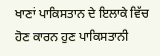ਖਾਣਾਂ ਪਾਕਿਸਤਾਨ ਦੇ ਇਲਾਕੇ ਵਿੱਚ ਹੋਣ ਕਾਰਨ ਹੁਣ ਪਾਕਿਸਤਾਨੀ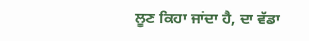ਲੂਣ ਕਿਹਾ ਜਾਂਦਾ ਹੈ, ਦਾ ਵੱਡਾ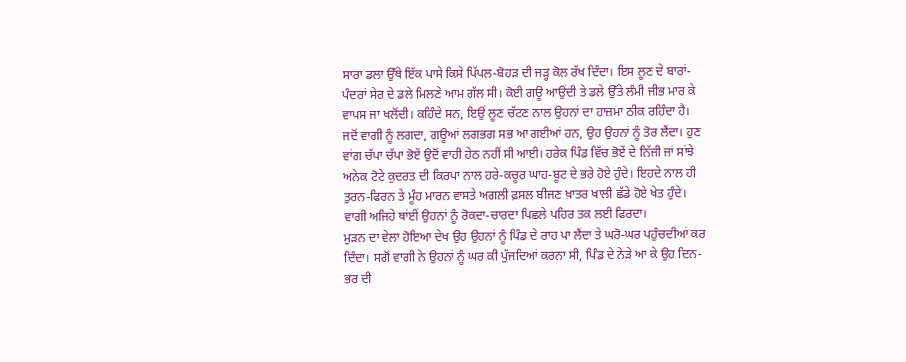ਸਾਰਾ ਡਲਾ ਉੱਥੇ ਇੱਕ ਪਾਸੇ ਕਿਸੇ ਪਿੱਪਲ-ਬੋਹੜ ਦੀ ਜੜ੍ਹ ਕੋਲ ਰੱਖ ਦਿੰਦਾ। ਇਸ ਲੂਣ ਦੇ ਬਾਰਾਂ-ਪੰਦਰਾਂ ਸੇਰ ਦੇ ਡਲੇ ਮਿਲਣੇ ਆਮ ਗੱਲ ਸੀ। ਕੋਈ ਗਊ ਆਉਂਦੀ ਤੇ ਡਲੇ ਉੱਤੇ ਲੰਮੀ ਜੀਭ ਮਾਰ ਕੇ ਵਾਪਸ ਜਾ ਖਲੋਂਦੀ। ਕਹਿੰਦੇ ਸਨ, ਇਉਂ ਲੂਣ ਚੱਟਣ ਨਾਲ ਉਹਨਾਂ ਦਾ ਹਾਜ਼ਮਾ ਠੀਕ ਰਹਿੰਦਾ ਹੈ।
ਜਦੋਂ ਵਾਗੀ ਨੂੰ ਲਗਦਾ, ਗਊਆਂ ਲਗਭਗ ਸਭ ਆ ਗਈਆਂ ਹਨ, ਉਹ ਉਹਨਾਂ ਨੂੰ ਤੋਰ ਲੈਂਦਾ। ਹੁਣ ਵਾਂਗ ਚੱਪਾ ਚੱਪਾ ਭੋਏਂ ਉਦੋਂ ਵਾਹੀ ਹੇਠ ਨਹੀਂ ਸੀ ਆਈ। ਹਰੇਕ ਪਿੰਡ ਵਿੱਚ ਭੋਏਂ ਦੇ ਨਿੱਜੀ ਜਾਂ ਸਾਂਝੇ ਅਨੇਕ ਟੋਟੇ ਕੁਦਰਤ ਦੀ ਕਿਰਪਾ ਨਾਲ ਹਰੇ-ਕਚੂਰ ਘਾਹ-ਬੂਟ ਦੇ ਭਰੇ ਹੋਏ ਹੁੰਦੇ। ਇਹਦੇ ਨਾਲ ਹੀ ਤੁਰਨ-ਫਿਰਨ ਤੇ ਮੂੰਹ ਮਾਰਨ ਵਾਸਤੇ ਅਗਲੀ ਫ਼ਸਲ ਬੀਜਣ ਖ਼ਾਤਰ ਖਾਲੀ ਛੱਡੇ ਹੋਏ ਖੇਤ ਹੁੰਦੇ। ਵਾਗੀ ਅਜਿਹੇ ਥਾਂਈਂ ਉਹਨਾਂ ਨੂੰ ਰੋਕਦਾ-ਚਾਰਦਾ ਪਿਛਲੇ ਪਹਿਰ ਤਕ ਲਈ ਫਿਰਦਾ।
ਮੁੜਨ ਦਾ ਵੇਲਾ ਹੋਇਆ ਦੇਖ ਉਹ ਉਹਨਾਂ ਨੂੰ ਪਿੰਡ ਦੇ ਰਾਹ ਪਾ ਲੈਂਦਾ ਤੇ ਘਰੋ-ਘਰ ਪਹੁੰਚਦੀਆਂ ਕਰ ਦਿੰਦਾ। ਸਗੋਂ ਵਾਗੀ ਨੇ ਉਹਨਾਂ ਨੂੰ ਘਰ ਕੀ ਪੁੱਜਦਿਆਂ ਕਰਨਾ ਸੀ, ਪਿੰਡ ਦੇ ਨੇੜੇ ਆ ਕੇ ਉਹ ਦਿਨ-ਭਰ ਦੀ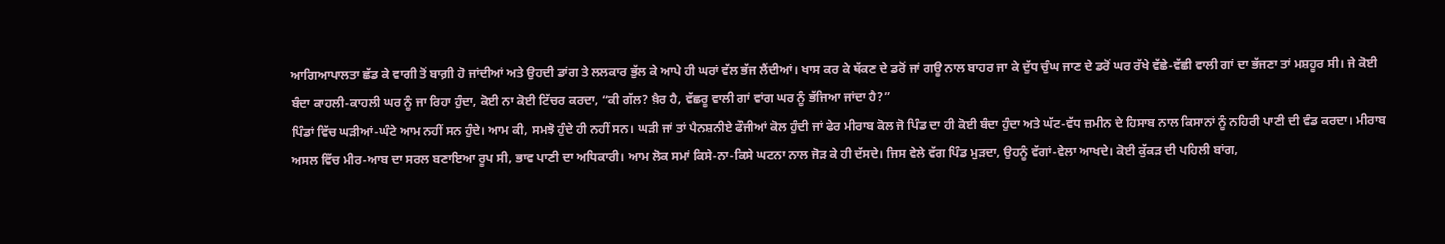ਆਗਿਆਪਾਲਤਾ ਛੱਡ ਕੇ ਵਾਗੀ ਤੋਂ ਬਾਗ਼ੀ ਹੋ ਜਾਂਦੀਆਂ ਅਤੇ ਉਹਦੀ ਡਾਂਗ ਤੇ ਲਲਕਾਰ ਭੁੱਲ ਕੇ ਆਪੇ ਹੀ ਘਰਾਂ ਵੱਲ ਭੱਜ ਲੈਂਦੀਆਂ। ਖਾਸ ਕਰ ਕੇ ਥੱਕਣ ਦੇ ਡਰੋਂ ਜਾਂ ਗਊ ਨਾਲ ਬਾਹਰ ਜਾ ਕੇ ਦੁੱਧ ਚੁੰਘ ਜਾਣ ਦੇ ਡਰੋਂ ਘਰ ਰੱਖੇ ਵੱਛੇ-ਵੱਛੀ ਵਾਲੀ ਗਾਂ ਦਾ ਭੱਜਣਾ ਤਾਂ ਮਸ਼ਹੂਰ ਸੀ। ਜੇ ਕੋਈ ਬੰਦਾ ਕਾਹਲੀ-ਕਾਹਲੀ ਘਰ ਨੂੰ ਜਾ ਰਿਹਾ ਹੁੰਦਾ, ਕੋਈ ਨਾ ਕੋਈ ਟਿੱਚਰ ਕਰਦਾ, “ਕੀ ਗੱਲ? ਖ਼ੈਰ ਹੈ, ਵੱਛਰੂ ਵਾਲੀ ਗਾਂ ਵਾਂਗ ਘਰ ਨੂੰ ਭੱਜਿਆ ਜਾਂਦਾ ਹੈ?”
ਪਿੰਡਾਂ ਵਿੱਚ ਘੜੀਆਂ-ਘੰਟੇ ਆਮ ਨਹੀਂ ਸਨ ਹੁੰਦੇ। ਆਮ ਕੀ, ਸਮਝੋ ਹੁੰਦੇ ਹੀ ਨਹੀਂ ਸਨ। ਘੜੀ ਜਾਂ ਤਾਂ ਪੈਨਸ਼ਨੀਏ ਫੌਜੀਆਂ ਕੋਲ ਹੁੰਦੀ ਜਾਂ ਫੇਰ ਮੀਰਾਬ ਕੋਲ ਜੋ ਪਿੰਡ ਦਾ ਹੀ ਕੋਈ ਬੰਦਾ ਹੁੰਦਾ ਅਤੇ ਘੱਟ-ਵੱਧ ਜ਼ਮੀਨ ਦੇ ਹਿਸਾਬ ਨਾਲ ਕਿਸਾਨਾਂ ਨੂੰ ਨਹਿਰੀ ਪਾਣੀ ਦੀ ਵੰਡ ਕਰਦਾ। ਮੀਰਾਬ ਅਸਲ ਵਿੱਚ ਮੀਰ-ਆਬ ਦਾ ਸਰਲ ਬਣਾਇਆ ਰੂਪ ਸੀ, ਭਾਵ ਪਾਣੀ ਦਾ ਅਧਿਕਾਰੀ। ਆਮ ਲੋਕ ਸਮਾਂ ਕਿਸੇ-ਨਾ-ਕਿਸੇ ਘਟਨਾ ਨਾਲ ਜੋੜ ਕੇ ਹੀ ਦੱਸਦੇ। ਜਿਸ ਵੇਲੇ ਵੱਗ ਪਿੰਡ ਮੁੜਦਾ, ਉਹਨੂੰ ਵੱਗਾਂ-ਵੇਲਾ ਆਖਦੇ। ਕੋਈ ਕੁੱਕੜ ਦੀ ਪਹਿਲੀ ਬਾਂਗ,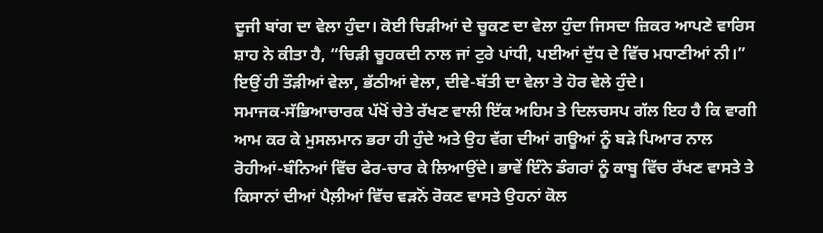ਦੂਜੀ ਬਾਂਗ ਦਾ ਵੇਲਾ ਹੁੰਦਾ। ਕੋਈ ਚਿੜੀਆਂ ਦੇ ਚੂਕਣ ਦਾ ਵੇਲਾ ਹੁੰਦਾ ਜਿਸਦਾ ਜ਼ਿਕਰ ਆਪਣੇ ਵਾਰਿਸ ਸ਼ਾਹ ਨੇ ਕੀਤਾ ਹੈ, “ਚਿੜੀ ਚੂਹਕਦੀ ਨਾਲ ਜਾਂ ਟੁਰੇ ਪਾਂਧੀ, ਪਈਆਂ ਦੁੱਧ ਦੇ ਵਿੱਚ ਮਧਾਣੀਆਂ ਨੀ।” ਇਉਂ ਹੀ ਤੌੜੀਆਂ ਵੇਲਾ, ਭੱਠੀਆਂ ਵੇਲਾ, ਦੀਵੇ-ਬੱਤੀ ਦਾ ਵੇਲਾ ਤੇ ਹੋਰ ਵੇਲੇ ਹੁੰਦੇ।
ਸਮਾਜਕ-ਸੱਭਿਆਚਾਰਕ ਪੱਖੋਂ ਚੇਤੇ ਰੱਖਣ ਵਾਲੀ ਇੱਕ ਅਹਿਮ ਤੇ ਦਿਲਚਸਪ ਗੱਲ ਇਹ ਹੈ ਕਿ ਵਾਗੀ ਆਮ ਕਰ ਕੇ ਮੁਸਲਮਾਨ ਭਰਾ ਹੀ ਹੁੰਦੇ ਅਤੇ ਉਹ ਵੱਗ ਦੀਆਂ ਗਊਆਂ ਨੂੰ ਬੜੇ ਪਿਆਰ ਨਾਲ ਰੋਹੀਆਂ-ਬੰਨਿਆਂ ਵਿੱਚ ਫੇਰ-ਚਾਰ ਕੇ ਲਿਆਉਂਦੇ। ਭਾਵੇਂ ਇੰਨੇ ਡੰਗਰਾਂ ਨੂੰ ਕਾਬੂ ਵਿੱਚ ਰੱਖਣ ਵਾਸਤੇ ਤੇ ਕਿਸਾਨਾਂ ਦੀਆਂ ਪੈਲ਼ੀਆਂ ਵਿੱਚ ਵੜਨੋਂ ਰੋਕਣ ਵਾਸਤੇ ਉਹਨਾਂ ਕੋਲ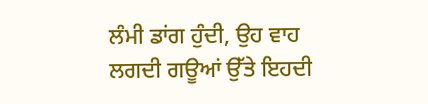ਲੰਮੀ ਡਾਂਗ ਹੁੰਦੀ, ਉਹ ਵਾਹ ਲਗਦੀ ਗਊਆਂ ਉੱਤੇ ਇਹਦੀ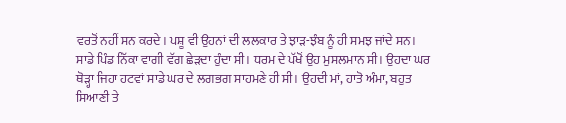ਵਰਤੋਂ ਨਹੀਂ ਸਨ ਕਰਦੇ। ਪਸ਼ੂ ਵੀ ਉਹਨਾਂ ਦੀ ਲਲਕਾਰ ਤੇ ਝਾੜ-ਝੰਬ ਨੂੰ ਹੀ ਸਮਝ ਜਾਂਦੇ ਸਨ।
ਸਾਡੇ ਪਿੰਡ ਨਿੱਕਾ ਵਾਗੀ ਵੱਗ ਛੇੜਦਾ ਹੁੰਦਾ ਸੀ। ਧਰਮ ਦੇ ਪੱਖੋਂ ਉਹ ਮੁਸਲਮਾਨ ਸੀ। ਉਹਦਾ ਘਰ ਥੋੜ੍ਹਾ ਜਿਹਾ ਹਟਵਾਂ ਸਾਡੇ ਘਰ ਦੇ ਲਗਭਗ ਸਾਹਮਣੇ ਹੀ ਸੀ। ਉਹਦੀ ਮਾਂ, ਹਾਤੋ ਅੰਮਾ, ਬਹੁਤ ਸਿਆਣੀ ਤੇ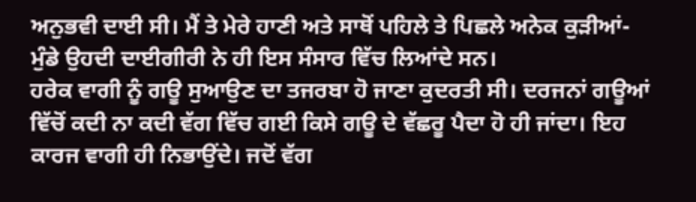ਅਨੁਭਵੀ ਦਾਈ ਸੀ। ਮੈਂ ਤੇ ਮੇਰੇ ਹਾਣੀ ਅਤੇ ਸਾਥੋਂ ਪਹਿਲੇ ਤੇ ਪਿਛਲੇ ਅਨੇਕ ਕੁੜੀਆਂ-ਮੁੰਡੇ ਉਹਦੀ ਦਾਈਗੀਰੀ ਨੇ ਹੀ ਇਸ ਸੰਸਾਰ ਵਿੱਚ ਲਿਆਂਦੇ ਸਨ।
ਹਰੇਕ ਵਾਗੀ ਨੂੰ ਗਊ ਸੁਆਉਣ ਦਾ ਤਜਰਬਾ ਹੋ ਜਾਣਾ ਕੁਦਰਤੀ ਸੀ। ਦਰਜਨਾਂ ਗਊਆਂ ਵਿੱਚੋਂ ਕਦੀ ਨਾ ਕਦੀ ਵੱਗ ਵਿੱਚ ਗਈ ਕਿਸੇ ਗਊ ਦੇ ਵੱਛਰੂ ਪੈਦਾ ਹੋ ਹੀ ਜਾਂਦਾ। ਇਹ ਕਾਰਜ ਵਾਗੀ ਹੀ ਨਿਭਾਉਂਦੇ। ਜਦੋਂ ਵੱਗ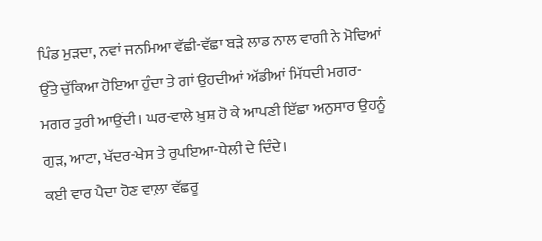ਪਿੰਡ ਮੁੜਦਾ, ਨਵਾਂ ਜਨਮਿਆ ਵੱਛੀ-ਵੱਛਾ ਬੜੇ ਲਾਡ ਨਾਲ ਵਾਗੀ ਨੇ ਮੋਢਿਆਂ ਉੱਤੇ ਚੁੱਕਿਆ ਹੋਇਆ ਹੁੰਦਾ ਤੇ ਗਾਂ ਉਹਦੀਆਂ ਅੱਡੀਆਂ ਮਿੱਧਦੀ ਮਗਰ-ਮਗਰ ਤੁਰੀ ਆਉਂਦੀ। ਘਰ-ਵਾਲੇ ਖ਼ੁਸ਼ ਹੋ ਕੇ ਆਪਣੀ ਇੱਛਾ ਅਨੁਸਾਰ ਉਹਨੂੰ ਗੁੜ, ਆਟਾ, ਖੱਦਰ-ਖੇਸ ਤੇ ਰੁਪਇਆ-ਧੇਲੀ ਦੇ ਦਿੰਦੇ।
ਕਈ ਵਾਰ ਪੈਦਾ ਹੋਣ ਵਾਲ਼ਾ ਵੱਛਰੂ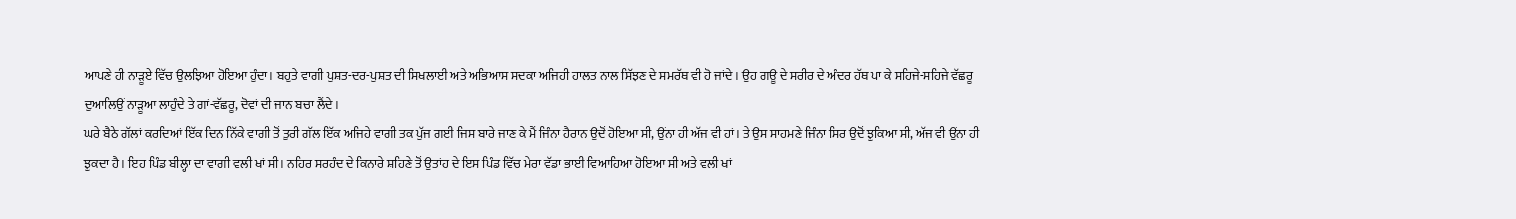ਆਪਣੇ ਹੀ ਨਾੜੂਏ ਵਿੱਚ ਉਲਝਿਆ ਹੋਇਆ ਹੁੰਦਾ। ਬਹੁਤੇ ਵਾਗੀ ਪੁਸ਼ਤ-ਦਰ-ਪੁਸ਼ਤ ਦੀ ਸਿਖਲਾਈ ਅਤੇ ਅਭਿਆਸ ਸਦਕਾ ਅਜਿਹੀ ਹਾਲਤ ਨਾਲ ਸਿੱਝਣ ਦੇ ਸਮਰੱਥ ਵੀ ਹੋ ਜਾਂਦੇ। ਉਹ ਗਊ ਦੇ ਸਰੀਰ ਦੇ ਅੰਦਰ ਹੱਥ ਪਾ ਕੇ ਸਹਿਜੇ-ਸਹਿਜੇ ਵੱਛਰੂ ਦੁਆਲਿਉਂ ਨਾੜੂਆ ਲਾਹੁੰਦੇ ਤੇ ਗਾਂ-ਵੱਛਰੂ, ਦੋਵਾਂ ਦੀ ਜਾਨ ਬਚਾ ਲੈਂਦੇ।
ਘਰੇ ਬੈਠੇ ਗੱਲਾਂ ਕਰਦਿਆਂ ਇੱਕ ਦਿਨ ਨਿੱਕੇ ਵਾਗੀ ਤੋਂ ਤੁਰੀ ਗੱਲ ਇੱਕ ਅਜਿਹੇ ਵਾਗੀ ਤਕ ਪੁੱਜ ਗਈ ਜਿਸ ਬਾਰੇ ਜਾਣ ਕੇ ਮੈਂ ਜਿੰਨਾ ਹੈਰਾਨ ਉਦੋਂ ਹੋਇਆ ਸੀ, ਉਂਨਾ ਹੀ ਅੱਜ ਵੀ ਹਾਂ। ਤੇ ਉਸ ਸਾਹਮਣੇ ਜਿੰਨਾ ਸਿਰ ਉਦੋਂ ਝੁਕਿਆ ਸੀ, ਅੱਜ ਵੀ ਉਂਨਾ ਹੀ ਝੁਕਦਾ ਹੈ। ਇਹ ਪਿੰਡ ਬੀਲ੍ਹਾ ਦਾ ਵਾਗੀ ਵਲੀ ਖਾਂ ਸੀ। ਨਹਿਰ ਸਰਹੰਦ ਦੇ ਕਿਨਾਰੇ ਸ਼ਹਿਣੇ ਤੋਂ ਉਤਾਂਹ ਦੇ ਇਸ ਪਿੰਡ ਵਿੱਚ ਮੇਰਾ ਵੱਡਾ ਭਾਈ ਵਿਆਹਿਆ ਹੋਇਆ ਸੀ ਅਤੇ ਵਲੀ ਖਾਂ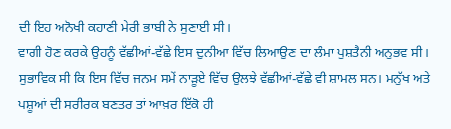ਦੀ ਇਹ ਅਨੋਖੀ ਕਹਾਣੀ ਮੇਰੀ ਭਾਬੀ ਨੇ ਸੁਣਾਈ ਸੀ।
ਵਾਗੀ ਹੋਣ ਕਰਕੇ ਉਹਨੂੰ ਵੱਛੀਆਂ-ਵੱਛੇ ਇਸ ਦੁਨੀਆ ਵਿੱਚ ਲਿਆਉਣ ਦਾ ਲੰਮਾ ਪੁਸ਼ਤੈਨੀ ਅਨੁਭਵ ਸੀ। ਸੁਭਾਵਿਕ ਸੀ ਕਿ ਇਸ ਵਿੱਚ ਜਨਮ ਸਮੇਂ ਨਾੜੂਏ ਵਿੱਚ ਉਲਝੇ ਵੱਛੀਆਂ-ਵੱਛੇ ਵੀ ਸ਼ਾਮਲ ਸਨ। ਮਨੁੱਖ ਅਤੇ ਪਸ਼ੂਆਂ ਦੀ ਸਰੀਰਕ ਬਣਤਰ ਤਾਂ ਆਖ਼ਰ ਇੱਕੋ ਹੀ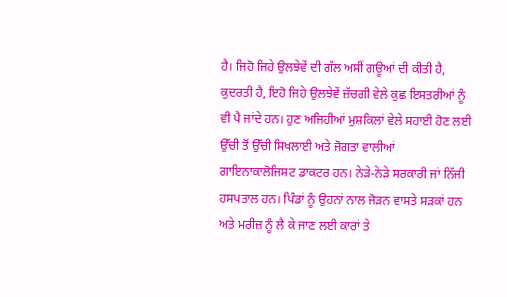ਹੈ। ਜਿਹੋ ਜਿਹੇ ਉਲਝੇਵੇਂ ਦੀ ਗੱਲ ਅਸੀਂ ਗਊਆਂ ਦੀ ਕੀਤੀ ਹੈ, ਕੁਦਰਤੀ ਹੈ, ਇਹੋ ਜਿਹੇ ਉਲਝੇਵੇਂ ਜ਼ੱਚਗੀ ਵੇਲੇ ਕੁਛ ਇਸਤਰੀਆਂ ਨੂੰ ਵੀ ਪੈ ਜਾਂਦੇ ਹਨ। ਹੁਣ ਅਜਿਹੀਆਂ ਮੁਸ਼ਕਿਲਾਂ ਵੇਲੇ ਸਹਾਈ ਹੋਣ ਲਈ ਉੱਚੀ ਤੋਂ ਉੱਚੀ ਸਿਖਲਾਈ ਅਤੇ ਜੋਗਤਾ ਵਾਲੀਆਂ ਗਾਇਨਾਕਾਲੋਜਿਸਟ ਡਾਕਟਰ ਹਨ। ਨੇੜੇ-ਨੇੜੇ ਸਰਕਾਰੀ ਜਾਂ ਨਿੱਜੀ ਹਸਪਤਾਲ ਹਨ। ਪਿੰਡਾਂ ਨੂੰ ਉਹਨਾਂ ਨਾਲ ਜੋੜਨ ਵਾਸਤੇ ਸੜਕਾਂ ਹਨ ਅਤੇ ਮਰੀਜ਼ ਨੂੰ ਲੈ ਕੇ ਜਾਣ ਲਈ ਕਾਰਾਂ ਤੇ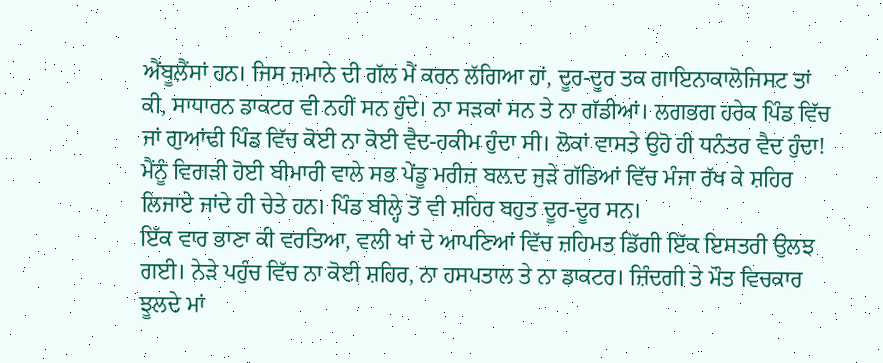ਐਂਬੂਲੈਂਸਾਂ ਹਨ। ਜਿਸ ਜ਼ਮਾਨੇ ਦੀ ਗੱਲ ਮੈਂ ਕਰਨ ਲੱਗਿਆ ਹਾਂ, ਦੂਰ-ਦੂਰ ਤਕ ਗਾਇਨਾਕਾਲੋਜਿਸਟ ਤਾਂ ਕੀ, ਸਾਧਾਰਨ ਡਾਕਟਰ ਵੀ ਨਹੀਂ ਸਨ ਹੁੰਦੇ। ਨਾ ਸੜਕਾਂ ਸਨ ਤੇ ਨਾ ਗੱਡੀਆਂ। ਲਗਭਗ ਹਰੇਕ ਪਿੰਡ ਵਿੱਚ ਜਾਂ ਗੁਆਂਢੀ ਪਿੰਡ ਵਿੱਚ ਕੋਈ ਨਾ ਕੋਈ ਵੈਦ-ਹਕੀਮ ਹੁੰਦਾ ਸੀ। ਲੋਕਾਂ ਵਾਸਤੇ ਉਹੋ ਹੀ ਧਨੰਤਰ ਵੈਦ ਹੁੰਦਾ! ਮੈਂਨੂੰ ਵਿਗੜੀ ਹੋਈ ਬੀਮਾਰੀ ਵਾਲੇ ਸਭ ਪੇਂਡੂ ਮਰੀਜ਼ ਬਲ਼ਦ ਜੁੜੇ ਗੱਡਿਆਂ ਵਿੱਚ ਮੰਜਾ ਰੱਖ ਕੇ ਸ਼ਹਿਰ ਲਿਜਾਏ ਜਾਂਦੇ ਹੀ ਚੇਤੇ ਹਨ। ਪਿੰਡ ਬੀਲ੍ਹੇ ਤੋਂ ਵੀ ਸ਼ਹਿਰ ਬਹੁਤ ਦੂਰ-ਦੂਰ ਸਨ।
ਇੱਕ ਵਾਰ ਭਾਣਾ ਕੀ ਵਰਤਿਆ, ਵਲੀ ਖਾਂ ਦੇ ਆਪਣਿਆਂ ਵਿੱਚ ਜ਼ਹਿਮਤ ਡਿੱਗੀ ਇੱਕ ਇਸਤਰੀ ਉਲਝ ਗਈ। ਨੇੜੇ ਪਹੁੰਚ ਵਿੱਚ ਨਾ ਕੋਈ ਸ਼ਹਿਰ, ਨਾ ਹਸਪਤਾਲ ਤੇ ਨਾ ਡਾਕਟਰ। ਜ਼ਿੰਦਗੀ ਤੇ ਮੌਤ ਵਿਚਕਾਰ ਝੂਲਦੇ ਮਾਂ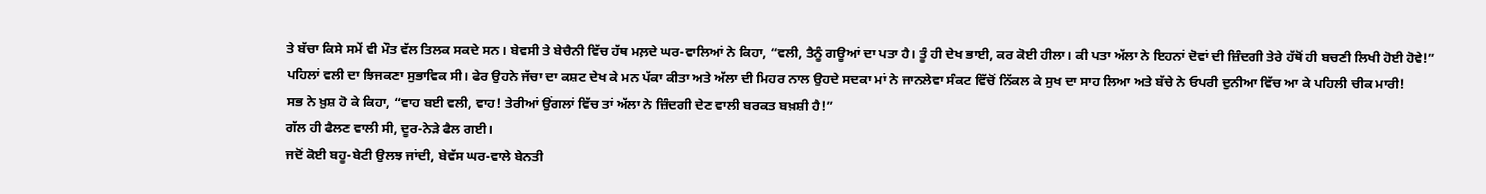ਤੇ ਬੱਚਾ ਕਿਸੇ ਸਮੇਂ ਵੀ ਮੌਤ ਵੱਲ ਤਿਲਕ ਸਕਦੇ ਸਨ। ਬੇਵਸੀ ਤੇ ਬੇਚੈਨੀ ਵਿੱਚ ਹੱਥ ਮਲ਼ਦੇ ਘਰ-ਵਾਲਿਆਂ ਨੇ ਕਿਹਾ, “ਵਲੀ, ਤੈਨੂੰ ਗਊਆਂ ਦਾ ਪਤਾ ਹੈ। ਤੂੰ ਹੀ ਦੇਖ ਭਾਈ, ਕਰ ਕੋਈ ਹੀਲਾ। ਕੀ ਪਤਾ ਅੱਲਾ ਨੇ ਇਹਨਾਂ ਦੋਵਾਂ ਦੀ ਜ਼ਿੰਦਗੀ ਤੇਰੇ ਹੱਥੋਂ ਹੀ ਬਚਣੀ ਲਿਖੀ ਹੋਈ ਹੋਵੇ!”
ਪਹਿਲਾਂ ਵਲੀ ਦਾ ਝਿਜਕਣਾ ਸੁਭਾਵਿਕ ਸੀ। ਫੇਰ ਉਹਨੇ ਜੱਚਾ ਦਾ ਕਸ਼ਟ ਦੇਖ ਕੇ ਮਨ ਪੱਕਾ ਕੀਤਾ ਅਤੇ ਅੱਲਾ ਦੀ ਮਿਹਰ ਨਾਲ ਉਹਦੇ ਸਦਕਾ ਮਾਂ ਨੇ ਜਾਨਲੇਵਾ ਸੰਕਟ ਵਿੱਚੋਂ ਨਿੱਕਲ ਕੇ ਸੁਖ ਦਾ ਸਾਹ ਲਿਆ ਅਤੇ ਬੱਚੇ ਨੇ ਓਪਰੀ ਦੁਨੀਆ ਵਿੱਚ ਆ ਕੇ ਪਹਿਲੀ ਚੀਕ ਮਾਰੀ!
ਸਭ ਨੇ ਖ਼ੁਸ਼ ਹੋ ਕੇ ਕਿਹਾ, “ਵਾਹ ਬਈ ਵਲੀ, ਵਾਹ! ਤੇਰੀਆਂ ਉਂਗਲਾਂ ਵਿੱਚ ਤਾਂ ਅੱਲਾ ਨੇ ਜ਼ਿੰਦਗੀ ਦੇਣ ਵਾਲੀ ਬਰਕਤ ਬਖ਼ਸ਼ੀ ਹੈ!”
ਗੱਲ ਹੀ ਫੈਲਣ ਵਾਲੀ ਸੀ, ਦੂਰ-ਨੇੜੇ ਫੈਲ ਗਈ।
ਜਦੋਂ ਕੋਈ ਬਹੂ-ਬੇਟੀ ਉਲਝ ਜਾਂਦੀ, ਬੇਵੱਸ ਘਰ-ਵਾਲੇ ਬੇਨਤੀ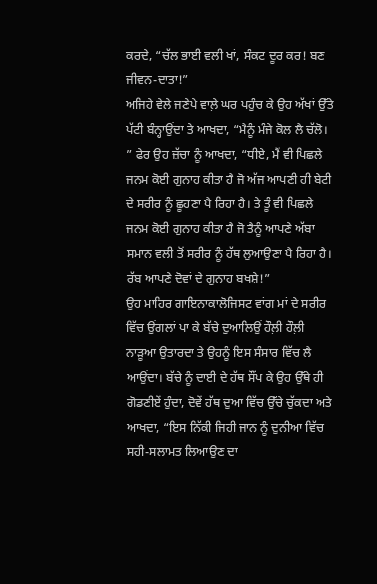ਕਰਦੇ, “ਚੱਲ ਭਾਈ ਵਲੀ ਖਾਂ, ਸੰਕਟ ਦੂਰ ਕਰ! ਬਣ ਜੀਵਨ-ਦਾਤਾ!”
ਅਜਿਹੇ ਵੇਲੇ ਜਣੇਪੇ ਵਾਲ਼ੇ ਘਰ ਪਹੁੰਚ ਕੇ ਉਹ ਅੱਖਾਂ ਉੱਤੇ ਪੱਟੀ ਬੰਨ੍ਹਾਉਂਦਾ ਤੇ ਆਖਦਾ, “ਮੈਨੂੰ ਮੰਜੇ ਕੋਲ ਲੈ ਚੱਲੋ। ” ਫੇਰ ਉਹ ਜ਼ੱਚਾ ਨੂੰ ਆਖਦਾ, “ਧੀਏ, ਮੈਂ ਵੀ ਪਿਛਲੇ ਜਨਮ ਕੋਈ ਗੁਨਾਹ ਕੀਤਾ ਹੈ ਜੋ ਅੱਜ ਆਪਣੀ ਹੀ ਬੇਟੀ ਦੇ ਸਰੀਰ ਨੂੰ ਛੂਹਣਾ ਪੈ ਰਿਹਾ ਹੈ। ਤੇ ਤੂੰ ਵੀ ਪਿਛਲੇ ਜਨਮ ਕੋਈ ਗੁਨਾਹ ਕੀਤਾ ਹੈ ਜੋ ਤੈਨੂੰ ਆਪਣੇ ਅੱਬਾ ਸਮਾਨ ਵਲੀ ਤੋਂ ਸਰੀਰ ਨੂੰ ਹੱਥ ਲੁਆਉਣਾ ਪੈ ਰਿਹਾ ਹੈ। ਰੱਬ ਆਪਣੇ ਦੋਵਾਂ ਦੇ ਗੁਨਾਹ ਬਖਸ਼ੇ!”
ਉਹ ਮਾਹਿਰ ਗਾਇਨਾਕਾਲੋਜਿਸਟ ਵਾਂਗ ਮਾਂ ਦੇ ਸਰੀਰ ਵਿੱਚ ਉਂਗਲਾਂ ਪਾ ਕੇ ਬੱਚੇ ਦੁਆਲਿਉਂ ਹੌਲ਼ੀ ਹੌਲ਼ੀ ਨਾੜੂਆ ਉਤਾਰਦਾ ਤੇ ਉਹਨੂੰ ਇਸ ਸੰਸਾਰ ਵਿੱਚ ਲੈ ਆਉਂਦਾ। ਬੱਚੇ ਨੂੰ ਦਾਈ ਦੇ ਹੱਥ ਸੌਂਪ ਕੇ ਉਹ ਉੱਥੇ ਹੀ ਗੋਡਣੀਏਂ ਹੁੰਦਾ, ਦੋਵੇਂ ਹੱਥ ਦੁਆ ਵਿੱਚ ਉੱਚੇ ਚੁੱਕਦਾ ਅਤੇ ਆਖਦਾ, “ਇਸ ਨਿੱਕੀ ਜਿਹੀ ਜਾਨ ਨੂੰ ਦੁਨੀਆ ਵਿੱਚ ਸਹੀ-ਸਲਾਮਤ ਲਿਆਉਣ ਦਾ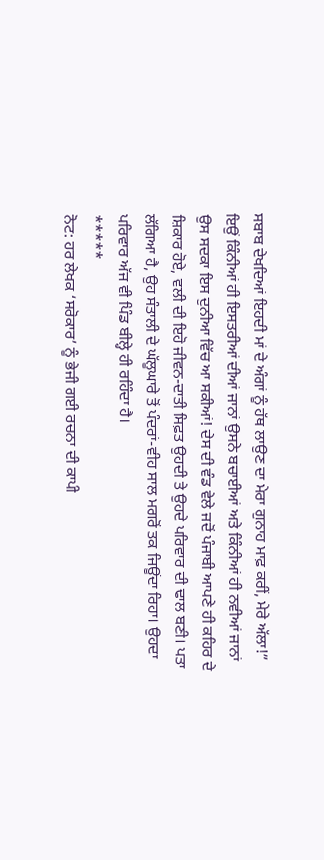ਸਬਾਬ ਦੇਖਦਿਆਂ ਇਹਦੀ ਮਾਂ ਦੇ ਅੰਗਾਂ ਨੂੰ ਹੱਥ ਲਾਉਣ ਦਾ ਮੇਰਾ ਗੁਨਾਹ ਮਾਫ਼ ਕਰੀਂ, ਮੇਰੇ ਅੱਲਾ!”
ਇਉਂ ਕਿੰਨੀਆਂ ਹੀ ਇਸਤਰੀਆਂ ਦੀਆਂ ਜਾਨਾਂ ਉਸਨੇ ਬਚਾਈਆਂ ਅਤੇ ਕਿੰਨੀਆਂ ਹੀ ਨਵੀਆਂ ਜਾਨਾਂ ਉਸ ਸਦਕਾ ਇਸ ਦੁਨੀਆ ਵਿੱਚ ਆ ਸਕੀਆਂ! ਦੇਸ ਦੀ ਵੰਡ ਵੇਲੇ ਜਦੋਂ ਪੰਜਾਬੀ ਆਪਣੇ ਹੀ ਕਹਿਰ ਦੇ ਸ਼ਿਕਾਰ ਹੋਏ, ਵਲੀ ਦੀ ਇਹੋ ਜੀਵਨ-ਦਾਤੀ ਸਿਫ਼ਤ ਉਹਦੀ ਤੇ ਉਹਦੇ ਪਰਿਵਾਰ ਦੀ ਢਾਲ ਬਣੀ। ਪਤਾ ਲੱਗਿਆ ਹੈ, ਉਹ ਸੰਤਾਲੀ ਦੇ ਘੱਲੂਘਾਰੇ ਤੋਂ ਪੰਦਰਾਂ-ਵੀਹ ਸਾਲ ਮਗਰੋਂ ਤਕ ਜਿਊਂਦਾ ਰਿਹਾ। ਉਹਦਾ ਪਰਿਵਾਰ ਅੱਜ ਵੀ ਪਿੰਡ ਬੀਲ੍ਹੇ ਹੀ ਰਹਿੰਦਾ ਹੈ।
*****
ਨੋਟ: ਹਰ ਲੇਖਕ ‘ਸਰੋਕਾਰ’ ਨੂੰ ਭੇਜੀ ਗਈ ਰਚਨਾ ਦੀ ਕਾਪੀ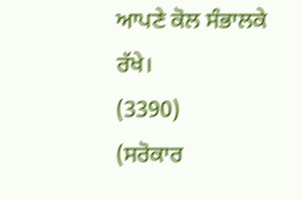ਆਪਣੇ ਕੋਲ ਸੰਭਾਲਕੇ ਰੱਖੇ।
(3390)
(ਸਰੋਕਾਰ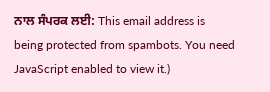ਨਾਲ ਸੰਪਰਕ ਲਈ: This email address is being protected from spambots. You need JavaScript enabled to view it.)